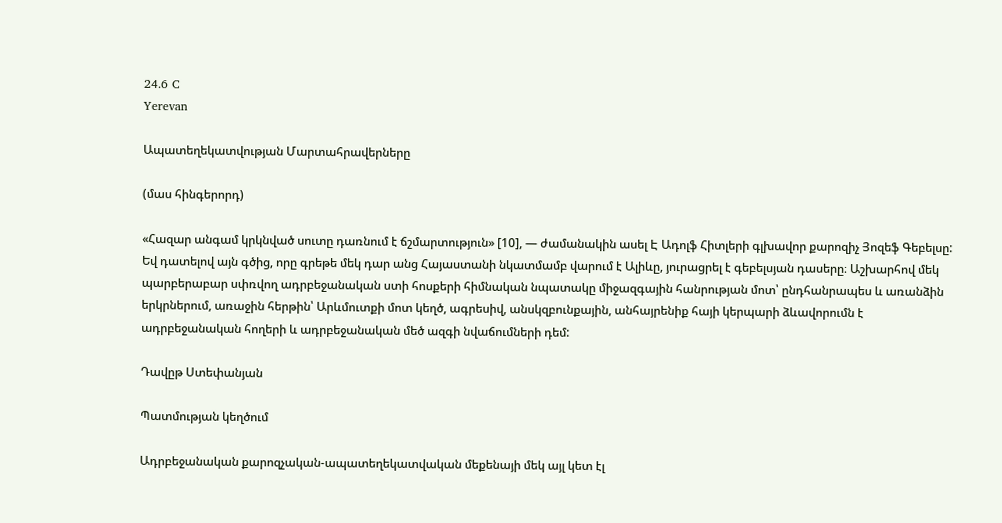24.6 C
Yerevan

Ապատեղեկատվության Մարտահրավերները

(մաս հինգերորդ)

«Հազար անգամ կրկնված սուտը դառնում է ճշմարտություն» [10], — ժամանակին ասել Է Ադոլֆ Հիտլերի գլխավոր քարոզիչ Յոզեֆ Գեբելսը: Եվ դատելով այն գծից, որը գրեթե մեկ դար անց Հայաստանի նկատմամբ վարում է Ալիևը, յուրացրել է գեբելսյան դասերը։ Աշխարհով մեկ պարբերաբար սփռվող ադրբեջանական ստի հոսքերի հիմնական նպատակը միջազգային հանրության մոտ՝ ընդհանրապես և առանձին երկրներում, առաջին հերթին՝ Արևմուտքի մոտ կեղծ, ագրեսիվ, անսկզբունքային, անհայրենիք հայի կերպարի ձևավորումն է ադրբեջանական հողերի և ադրբեջանական մեծ ազգի նվաճումների դեմ:

Դավըթ Ստեփանյան

Պատմության կեղծում

Ադրբեջանական քարոզչական-ապատեղեկատվական մեքենայի մեկ այլ կետ էլ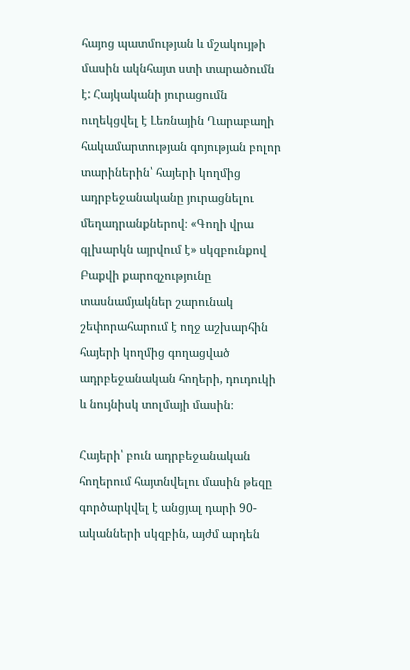հայոց պատմության և մշակույթի մասին ակնհայտ ստի տարածումն է: Հայկականի յուրացումն ուղեկցվել է Լեռնային Ղարաբաղի հակամարտության գոյության բոլոր տարիներին՝ հայերի կողմից ադրբեջանականը յուրացնելու մեղադրանքներով։ «Գողի վրա գլխարկն այրվում է» սկզբունքով Բաքվի քարոզչությունը տասնամյակներ շարունակ շեփորահարում է ողջ աշխարհին հայերի կողմից գողացված ադրբեջանական հողերի, դուդուկի և նույնիսկ տոլմայի մասին։

Հայերի՝ բուն ադրբեջանական հողերում հայտնվելու մասին թեզը գործարկվել է անցյալ դարի 90-ականների սկզբին, այժմ արդեն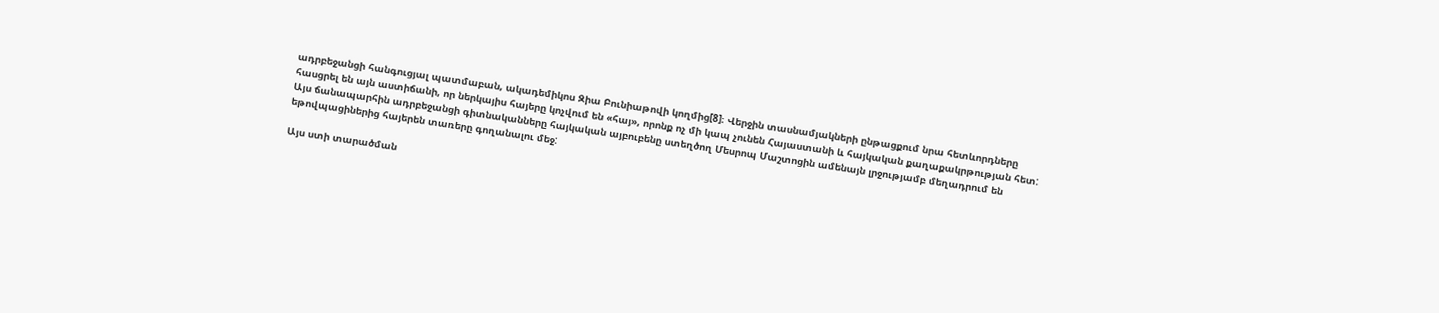ադրբեջանցի հանգուցյալ պատմաբան, ակադեմիկոս Զիա Բունիաթովի կողմից[8]։ Վերջին տասնամյակների ընթացքում նրա հետևորդները հասցրել են այն աստիճանի, որ ներկայիս հայերը կոչվում են «հայ», որոնք ոչ մի կապ չունեն Հայաստանի և հայկական քաղաքակրթության հետ: Այս ճանապարհին ադրբեջանցի գիտնականները հայկական այբուբենը ստեղծող Մեսրոպ Մաշտոցին ամենայն լրջությամբ մեղադրում են եթովպացիներից հայերեն տառերը գողանալու մեջ:

Այս ստի տարածման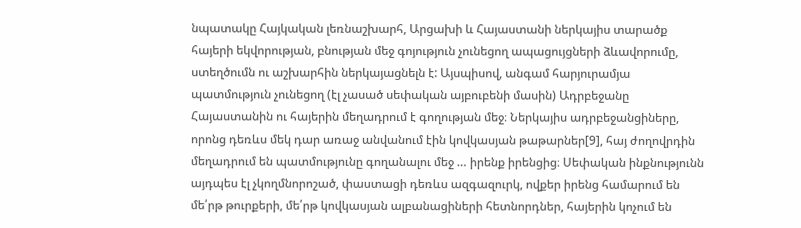նպատակը Հայկական լեռնաշխարհ, Արցախի և Հայաստանի ներկայիս տարածք հայերի եկվորության, բնության մեջ գոյություն չունեցող ապացույցների ձևավորումը, ստեղծումն ու աշխարհին ներկայացնելն է: Այսպիսով, անգամ հարյուրամյա պատմություն չունեցող (էլ չասած սեփական այբուբենի մասին) Ադրբեջանը Հայաստանին ու հայերին մեղադրում է գողության մեջ։ Ներկայիս ադրբեջանցիները, որոնց դեռևս մեկ դար առաջ անվանում էին կովկասյան թաթարներ[9], հայ ժողովրդին մեղադրում են պատմությունը գողանալու մեջ … իրենք իրենցից։ Սեփական ինքնությունն այդպես էլ չկողմնորոշած, փաստացի դեռևս ազգազուրկ, ովքեր իրենց համարում են մե՛րթ թուրքերի, մե՛րթ կովկասյան ալբանացիների հետնորդներ, հայերին կոչում են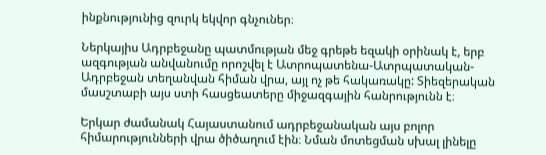ինքնությունից զուրկ եկվոր գնչուներ։

Ներկայիս Ադրբեջանը պատմության մեջ գրեթե եզակի օրինակ է, երբ ազգության անվանումը որոշվել է Ատրոպատենա-Ատրպատական-Ադրբեջան տեղանվան հիման վրա, այլ ոչ թե հակառակը: Տիեզերական մասշտաբի այս ստի հասցեատերը միջազգային հանրությունն է։

Երկար ժամանակ Հայաստանում ադրբեջանական այս բոլոր հիմարությունների վրա ծիծաղում էին։ Նման մոտեցման սխալ լինելը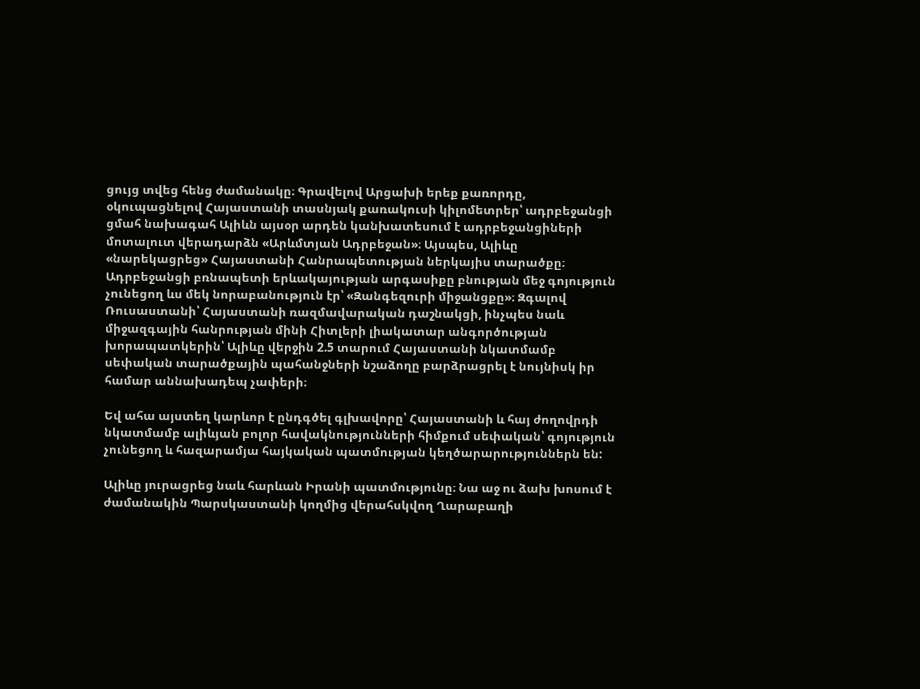ցույց տվեց հենց ժամանակը։ Գրավելով Արցախի երեք քառորդը, օկուպացնելով Հայաստանի տասնյակ քառակուսի կիլոմետրեր՝ ադրբեջանցի ցմահ նախագահ Ալիևն այսօր արդեն կանխատեսում է ադրբեջանցիների մոտալուտ վերադարձն «Արևմտյան Ադրբեջան»։ Այսպես, Ալիևը «նարեկացրեց» Հայաստանի Հանրապետության ներկայիս տարածքը։ Ադրբեջանցի բռնապետի երևակայության արգասիքը բնության մեջ գոյություն չունեցող ևս մեկ նորաբանություն էր՝ «Զանգեզուրի միջանցքը»։ Զգալով Ռուսաստանի՝ Հայաստանի ռազմավարական դաշնակցի, ինչպես նաև միջազգային հանրության մինի Հիտլերի լիակատար անգործության խորապատկերին՝ Ալիևը վերջին 2.5 տարում Հայաստանի նկատմամբ սեփական տարածքային պահանջների նշաձողը բարձրացրել է նույնիսկ իր համար աննախադեպ չափերի։

Եվ ահա այստեղ կարևոր է ընդգծել գլխավորը՝ Հայաստանի և հայ ժողովրդի նկատմամբ ալիևյան բոլոր հավակնությունների հիմքում սեփական՝ գոյություն չունեցող և հազարամյա հայկական պատմության կեղծարարություններն են:

Ալիևը յուրացրեց նաև հարևան Իրանի պատմությունը։ Նա աջ ու ձախ խոսում է ժամանակին Պարսկաստանի կողմից վերահսկվող Ղարաբաղի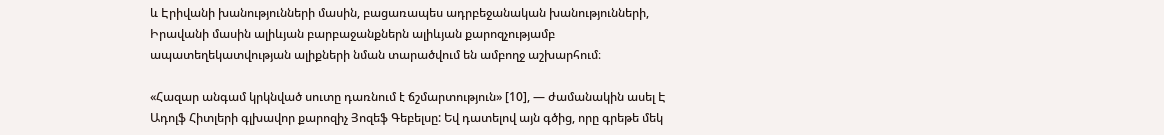և Էրիվանի խանությունների մասին, բացառապես ադրբեջանական խանությունների, Իրավանի մասին ալիևյան բարբաջանքներն ալիևյան քարոզչությամբ ապատեղեկատվության ալիքների նման տարածվում են ամբողջ աշխարհում։

«Հազար անգամ կրկնված սուտը դառնում է ճշմարտություն» [10], — ժամանակին ասել Է Ադոլֆ Հիտլերի գլխավոր քարոզիչ Յոզեֆ Գեբելսը: Եվ դատելով այն գծից, որը գրեթե մեկ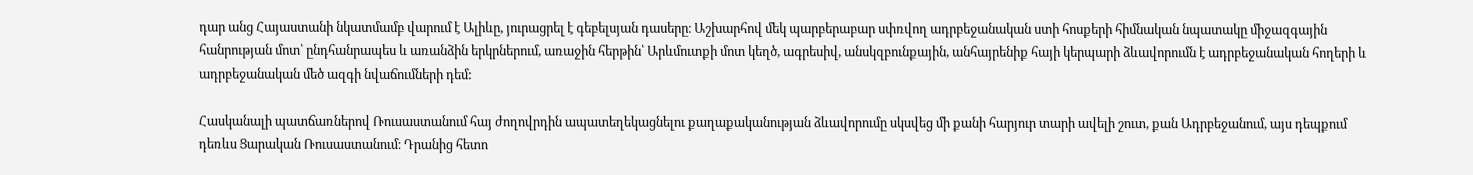դար անց Հայաստանի նկատմամբ վարում է Ալիևը, յուրացրել է գեբելսյան դասերը։ Աշխարհով մեկ պարբերաբար սփռվող ադրբեջանական ստի հոսքերի հիմնական նպատակը միջազգային հանրության մոտ՝ ընդհանրապես և առանձին երկրներում, առաջին հերթին՝ Արևմուտքի մոտ կեղծ, ագրեսիվ, անսկզբունքային, անհայրենիք հայի կերպարի ձևավորումն է ադրբեջանական հողերի և ադրբեջանական մեծ ազգի նվաճումների դեմ:

Հասկանալի պատճառներով Ռուսաստանում հայ ժողովրդին ապատեղեկացնելու քաղաքականության ձևավորումը սկսվեց մի քանի հարյուր տարի ավելի շուտ, քան Ադրբեջանում, այս դեպքում դեռևս Ցարական Ռուսաստանում։ Դրանից հետո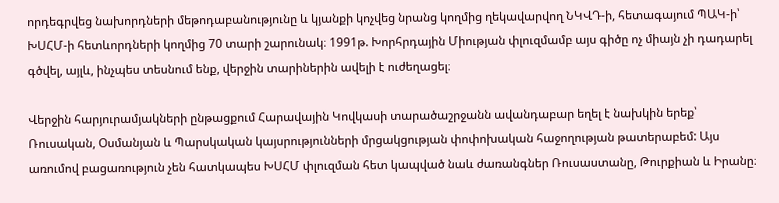որդեգրվեց նախորդների մեթոդաբանությունը և կյանքի կոչվեց նրանց կողմից ղեկավարվող ՆԿՎԴ‑ի, հետագայում ՊԱԿ‑ի՝ ԽՍՀՄ‑ի հետևորդների կողմից 70 տարի շարունակ։ 1991թ. Խորհրդային Միության փլուզմամբ այս գիծը ոչ միայն չի դադարել գծվել, այլև, ինչպես տեսնում ենք, վերջին տարիներին ավելի է ուժեղացել։

Վերջին հարյուրամյակների ընթացքում Հարավային Կովկասի տարածաշրջանն ավանդաբար եղել է նախկին երեք՝ Ռուսական, Օսմանյան և Պարսկական կայսրությունների մրցակցության փոփոխական հաջողության թատերաբեմ: Այս առումով բացառություն չեն հատկապես ԽՍՀՄ փլուզման հետ կապված նաև ժառանգներ Ռուսաստանը, Թուրքիան և Իրանը։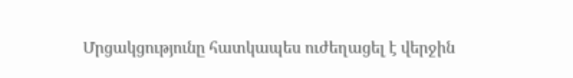Մրցակցությունը հատկապես ուժեղացել է վերջին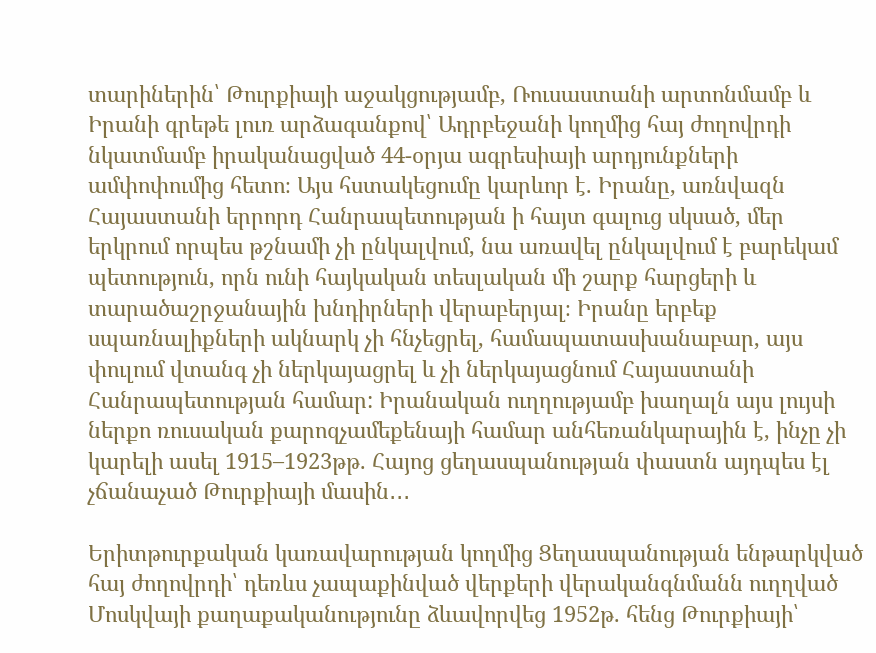տարիներին՝ Թուրքիայի աջակցությամբ, Ռուսաստանի արտոնմամբ և Իրանի գրեթե լուռ արձագանքով՝ Ադրբեջանի կողմից հայ ժողովրդի նկատմամբ իրականացված 44-օրյա ագրեսիայի արդյունքների ամփոփումից հետո։ Այս հստակեցումը կարևոր է. Իրանը, առնվազն Հայաստանի երրորդ Հանրապետության ի հայտ գալուց սկսած, մեր երկրում որպես թշնամի չի ընկալվում, նա առավել ընկալվում է բարեկամ պետություն, որն ունի հայկական տեսլական մի շարք հարցերի և տարածաշրջանային խնդիրների վերաբերյալ։ Իրանը երբեք սպառնալիքների ակնարկ չի հնչեցրել, համապատասխանաբար, այս փուլում վտանգ չի ներկայացրել և չի ներկայացնում Հայաստանի Հանրապետության համար: Իրանական ուղղությամբ խաղալն այս լույսի ներքո ռուսական քարոզչամեքենայի համար անհեռանկարային է, ինչը չի կարելի ասել 1915–1923թթ. Հայոց ցեղասպանության փաստն այդպես էլ չճանաչած Թուրքիայի մասին․․․

Երիտթուրքական կառավարության կողմից Ցեղասպանության ենթարկված հայ ժողովրդի՝ դեռևս չապաքինված վերքերի վերականգնմանն ուղղված Մոսկվայի քաղաքականությունը ձևավորվեց 1952թ. հենց Թուրքիայի՝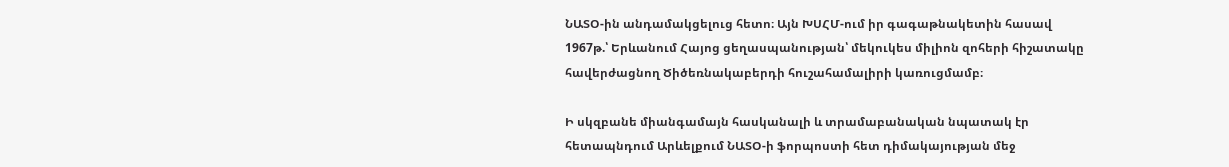ՆԱՏՕ-ին անդամակցելուց հետո։ Այն ԽՍՀՄ-ում իր գագաթնակետին հասավ 1967թ.՝ Երևանում Հայոց ցեղասպանության՝ մեկուկես միլիոն զոհերի հիշատակը հավերժացնող Ծիծեռնակաբերդի հուշահամալիրի կառուցմամբ։

Ի սկզբանե միանգամայն հասկանալի և տրամաբանական նպատակ էր հետապնդում Արևելքում ՆԱՏՕ‑ի ֆորպոստի հետ դիմակայության մեջ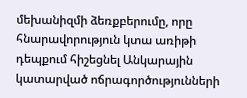մեխանիզմի ձեռքբերումը, որը հնարավորություն կտա առիթի դեպքում հիշեցնել Անկարային կատարված ոճրագործությունների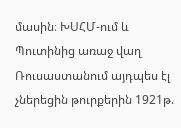մասին։ ԽՍՀՄ-ում և Պուտինից առաջ վաղ Ռուսաստանում այդպես էլ չներեցին թուրքերին 1921թ.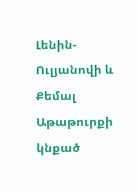Լենին-Ուլյանովի և Քեմալ Աթաթուրքի կնքած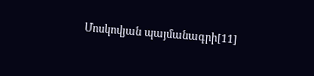Մոսկովյան պայմանագրի[11]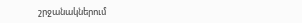շրջանակներում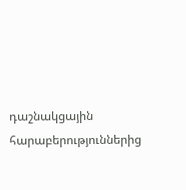դաշնակցային հարաբերություններից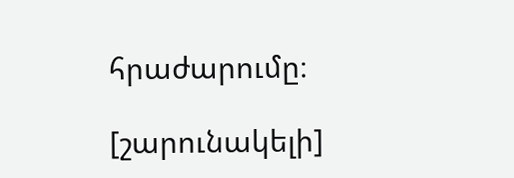հրաժարումը։

[շարունակելի]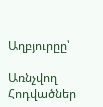Աղբյուրըը՝

Առնչվող Հոդվածներ